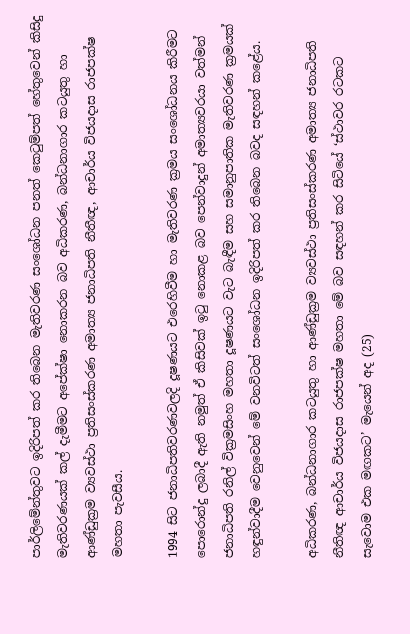පාර්ලිමේන්තුවට ඉදිරිපත් කර තිබෙන මැතිවරණ සංශෝධන පනත්‍ කෙටුම්පත් හේතුවෙන් කිසිදු මැතිවරණයක් කල් දැමීමට අපේක්ෂා නොකරන බව අධිකරණ, බන්ධනාගාර කටයුතු හා ආණ්ඩුක්‍රම ව්‍යවස්ථා ප්‍රතිසංස්කරණ අමාත්‍ය ජනාධිපති නීතීඥ, ආචාර්ය විජයදාස රාජපක්ෂ මහතා පැවසීය.

1994 සිට ජනාධිපතිවරණවලදි දූෂණයට එරෙහිවීම හා මැතිවරණ ක්‍රමය සංශෝධනය කිරීමට පොරොන්දු ලබාදී ඇති නමුත් ඒ කිසිවක් ඉටු නොකළ බව පෙන්වාදුන් අමාත්‍යවරයා වත්මන් ජනාධිපති රනිල් වික්‍රමසිංහ මහතා දූෂණයට වැට බැඳීම සහ සමානුපාතික මැතිවරණ ක්‍රමයක් හඳුන්වාදීම වෙනුවෙන් මේ වනවිටත් සංශෝධන ඉදිරිපත් කර තිබෙන බවද සඳහන් කළේය.

අධිකරණ, බන්ධනාගාර කටයුතු හා ආණ්ඩුක්‍රම ව්‍යවස්ථා ප්‍රතිසංස්කරණ අමාත්‍ය ජනාධිපති නීතිඥ ආචාර්ය විජයදාස රාජපක්ෂ මහතා මේ බව සඳහන් කර සිටියේ ‘ස්ථාවර රටකට සැවොම එක මඟකට’ මැයෙන් අද (25)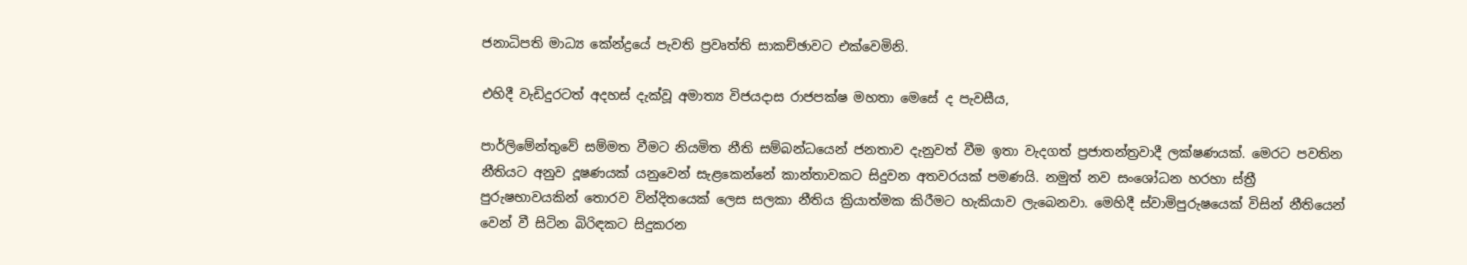ජනාධිපති මාධ්‍ය කේන්ද්‍රයේ පැවති ප්‍රවෘත්ති සාකච්ඡාවට එක්වෙමිනි.

එහිදී වැඩිදුරටත් අදහස් දැක්වූ අමාත්‍ය විජයදාස රාජපක්ෂ මහතා මෙසේ ද පැවසීය,

පාර්ලිමේන්තුවේ සම්මත වීමට නියමිත නීති සම්බන්ධයෙන් ජනතාව දැනුවත් වීම ඉතා වැදගත් ප්‍රජාතන්ත්‍රවාදී ලක්ෂණයක්. මෙරට පවතින නීතියට අනුව දූෂණයක් යනුවෙන් සැළකෙන්නේ කාන්තාවකට සිදුවන අතවරයක් පමණයි. නමුත් නව සංශෝධන හරහා ස්ත්‍රී පුරුෂභාවයකින් තොරව වින්දිතයෙක් ලෙස සලකා නීතිය ක්‍රියාත්මක කිරීමට හැකියාව ලැබෙනවා. මෙහිදී ස්වාමිපුරුෂයෙක් විසින් නීතියෙන් වෙන් වී සිටින බිරිඳකට සිදුකරන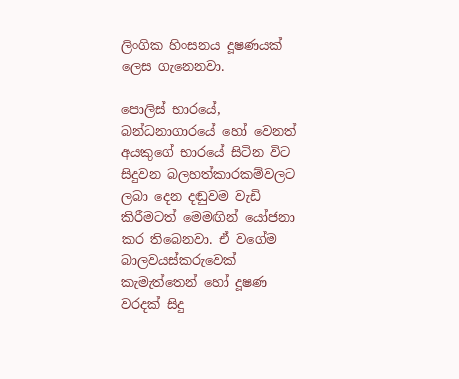ලිංගික හිංසනය දූෂණයක් ලෙස ගැනෙනවා.

පොලිස් භාරයේ, බන්ධනාගාරයේ හෝ වෙනත් අයකුගේ භාරයේ සිටින විට සිදුවන බලහත්කාරකම්වලට ලබා දෙන දඬුවම වැඩි කිරීමටත් මෙමඟින් යෝජනා කර තිබෙනවා. ඒ වගේම බාලවයස්කරුවෙක් කැමැත්තෙන් හෝ දූෂණ වරදක් සිදු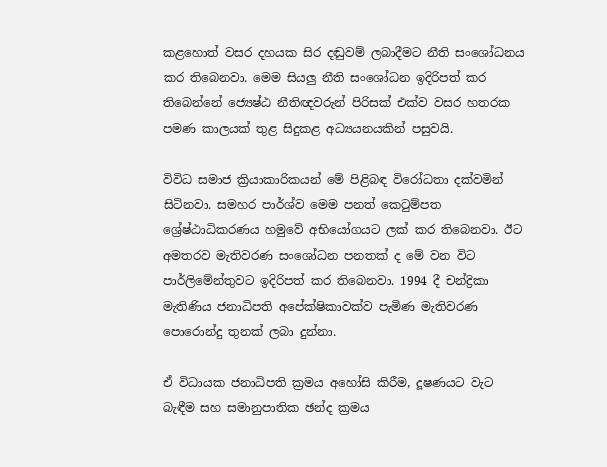කළහොත් වසර දහයක සිර දඬුවම් ලබාදීමට නීති සංශෝධනය කර තිබෙනවා. මෙම සියලු නීති සංශෝධන ඉදිරිපත් කර තිබෙන්නේ ජ්‍යෙෂ්ඨ නීතිඥවරුන් පිරිසක් එක්ව වසර හතරක පමණ කාලයක් තුළ සිදුකළ අධ්‍යයනයකින් පසුවයි.

විවිධ සමාජ ක්‍රියාකාරිකයන් මේ පිළිබඳ විරෝධතා දක්වමින් සිටිනවා. සමහර පාර්ශ්ව මෙම පනත් කෙටුම්පත ශ්‍රේෂ්ඨාධිකරණය හමුවේ අභියෝගයට ලක් කර තිබෙනවා. ඊට අමතරව මැතිවරණ සංශෝධන පනතක් ද මේ වන විට පාර්ලිමේන්තුවට ඉදිරිපත් කර තිබෙනවා. 1994 දී චන්ද්‍රිකා මැතිණිය ජනාධිපති අපේක්ෂිකාවක්ව පැමිණ මැතිවරණ පොරොන්දු තුනක් ලබා දුන්නා.

ඒ විධායක ජනාධිපති ක්‍රමය අහෝසි කිරීම, දූෂණයට වැට බැඳීම සහ සමානුපාතික ඡන්ද ක්‍රමය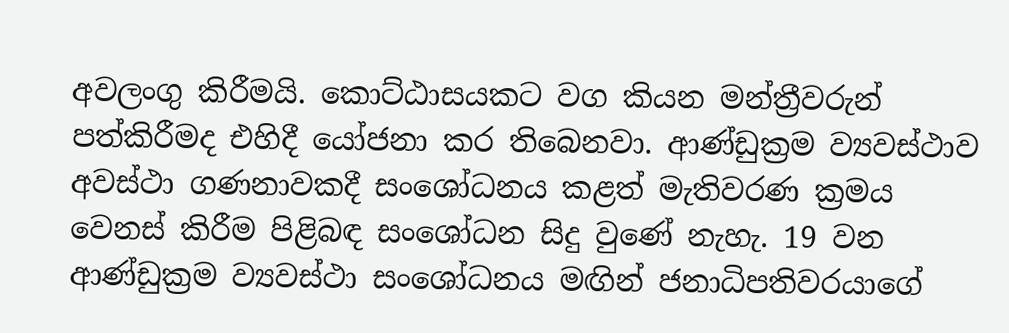අවලංගු කිරීමයි. කොට්ඨාසයකට වග කියන මන්ත්‍රීවරුන් පත්කිරීමද එහිදී යෝජනා කර තිබෙනවා. ආණ්ඩුක්‍රම ව්‍යවස්ථාව අවස්ථා ගණනාවකදී සංශෝධනය කළත් මැතිවරණ ක්‍රමය වෙනස් කිරීම පිළිබඳ සංශෝධන සිදු වුණේ නැහැ. 19 වන ආණ්ඩුක්‍රම ව්‍යවස්ථා සංශෝධනය මඟින් ජනාධිපතිවරයාගේ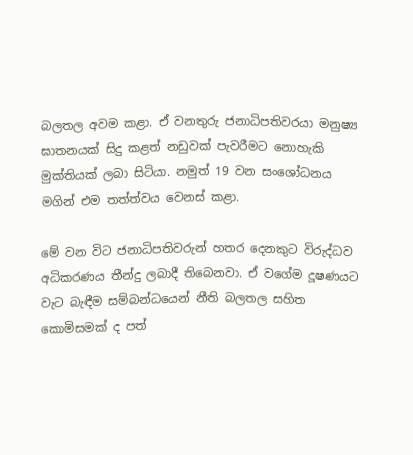බලතල අවම කළා. ඒ වනතුරු ජනාධිපතිවරයා මනුෂ්‍ය ඝාතනයක් සිදු කළත් නඩුවක් පැවරීමට නොහැකි මුක්තියක් ලබා සිටියා. නමුත් 19 වන සංශෝධනය මගින් එම තත්ත්වය වෙනස් කළා.

මේ වන විට ජනාධිපතිවරුන් හතර දෙනකුට විරුද්ධව අධිකරණය තීන්දු ලබාදී තිබෙනවා. ඒ වගේම දූෂණයට වැට බැඳීම සම්බන්ධයෙන් නීති බලතල සහිත කොමිසමක් ද පත්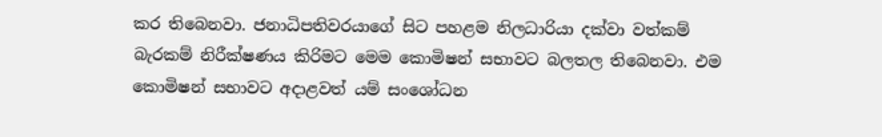කර තිබෙනවා. ජනාධිපතිවරයාගේ සිට පහළම නිලධාරියා දක්වා වත්කම් බැරකම් නිරීක්ෂණය කිරිමට මෙම කොමිෂන් සභාවට බලතල තිබෙනවා. එම කොමිෂන් සභාවට අදාළවත් යම් සංශෝධන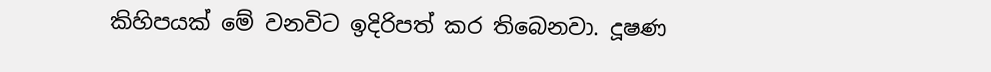කිහිපයක් මේ වනවිට ඉදිරිපත් කර තිබෙනවා. දූෂණ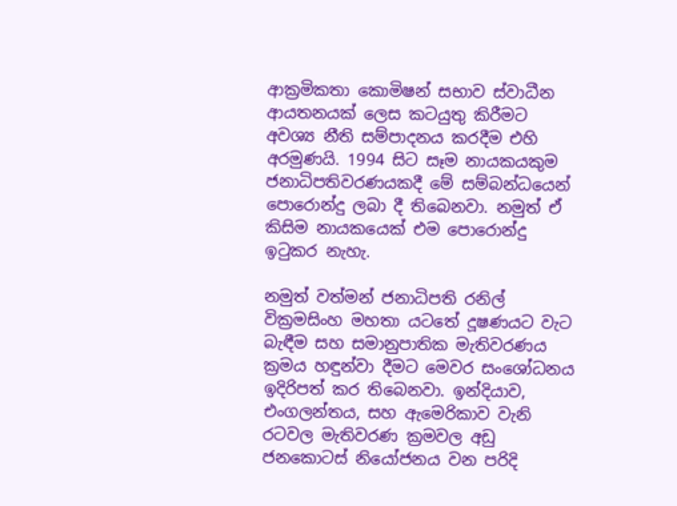ආක්‍රමිකතා කොමිෂන් සභාව ස්වාධීන ආයතනයක් ලෙස කටයුතු කිරීමට අවශ්‍ය නීති සම්පාදනය කරදීම එහි අරමුණයි. 1994 සිට සෑම නායකයකුම ජනාධිපතිවරණයකදී මේ සම්බන්ධයෙන් පොරොන්දු ලබා දී තිබෙනවා. නමුත් ඒ කිසිම නායකයෙක් එම පොරොන්දු ඉටුකර නැහැ.

නමුත් වත්මන් ජනාධිපති රනිල් වික්‍රමසිංහ මහතා යටතේ දූෂණයට වැට බැඳීම සහ සමානුපාතික මැතිවරණය ක්‍රමය හඳුන්වා දීමට මෙවර සංශෝධනය ඉදිරිපත් කර තිබෙනවා. ඉන්දියාව, එංගලන්තය, සහ ඇමෙරිකාව වැනි රටවල මැතිවරණ ක්‍රමවල අඩු ජනකොටස් නියෝජනය වන පරිදි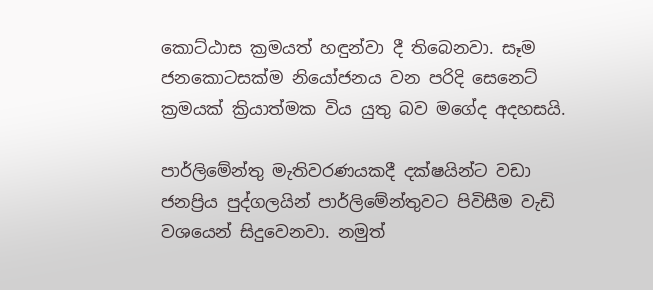කොට්ඨාස ක්‍රමයත් හඳුන්වා දී තිබෙනවා. සෑම ජනකොටසක්ම නියෝජනය වන පරිදි සෙනෙට් ක්‍රමයක් ක්‍රියාත්මක විය යුතු බව මගේද අදහසයි.

පාර්ලිමේන්තු මැතිවරණයකදී දක්ෂයින්ට වඩා ජනප්‍රිය පුද්ගලයින් පාර්ලිමේන්තුවට පිවිසීම වැඩි වශයෙන් සිදුවෙනවා. නමුත්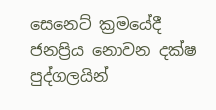සෙනෙට් ක්‍රමයේදී ජනප්‍රිය නොවන දක්ෂ පුද්ගලයින්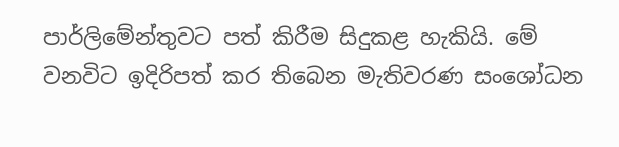පාර්ලිමේන්තුවට පත් කිරීම සිදුකළ හැකියි. මේ වනවිට ඉදිරිපත් කර තිබෙන මැතිවරණ සංශෝධන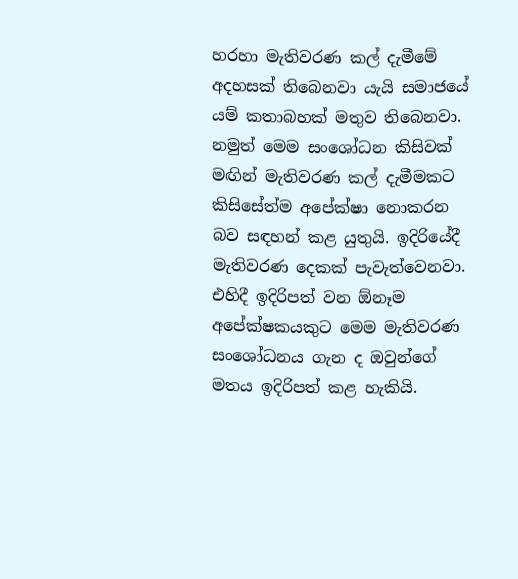හරහා මැතිවරණ කල් දැමීමේ අදහසක් තිබෙනවා යැයි සමාජයේ යම් කතාබහක් මතුව තිබෙනවා. නමුත් මෙම සංශෝධන කිසිවක් මඟින් මැතිවරණ කල් දැමීමකට කිසිසේත්ම අපේක්ෂා නොකරන බව සඳහන් කළ යුතුයි. ඉදිරියේදී මැතිවරණ දෙකක් පැවැත්වෙනවා. එහිදී ඉදිරිපත් වන ඕනෑම අපේක්ෂකයකුට මෙම මැතිවරණ සංශෝධනය ගැන ද ඔවුන්ගේ මතය ඉදිරිපත් කළ හැකියි.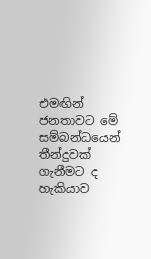එමඟින් ජනතාවට මේ සම්බන්ධයෙන් තීන්දුවක් ගැනීමට ද හැකියාව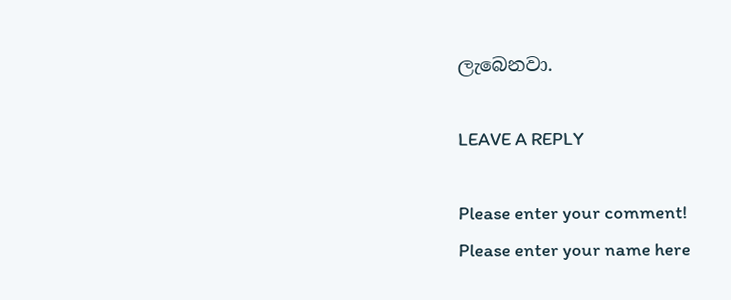ලැබෙනවා.

LEAVE A REPLY

Please enter your comment!
Please enter your name here